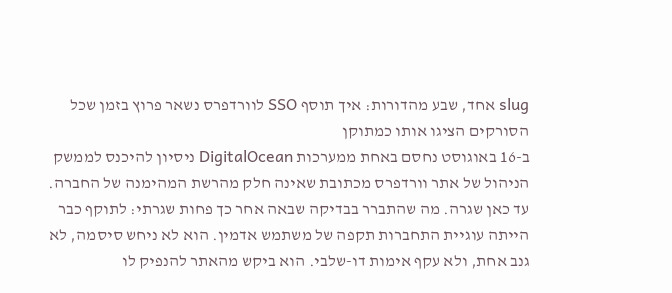slug אחד, שבע מהדורות: איך תוסף SSO לוורדפרס נשאר פרוץ בזמן שכל הסורקים הציגו אותו כמתוקן
ב-16 באוגוסט נחסם באחת ממערכות DigitalOcean ניסיון להיכנס לממשק הניהול של אתר וורדפרס מכתובת שאינה חלק מהרשת המהימנה של החברה. עד כאן שגרה. מה שהתברר בבדיקה שבאה אחר כך פחות שגרתי: לתוקף כבר הייתה עוגיית התחברות תקפה של משתמש אדמין. הוא לא ניחש סיסמה, לא גנב אחת, ולא עקף אימות דו-שלבי. הוא ביקש מהאתר להנפיק לו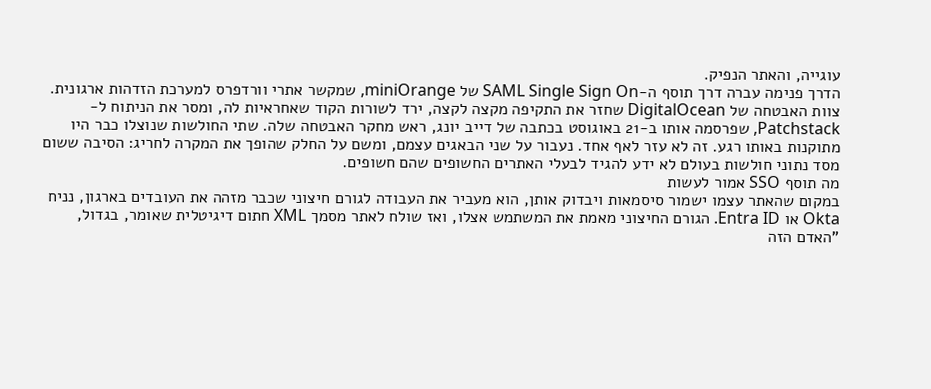עוגייה, והאתר הנפיק.
הדרך פנימה עברה דרך תוסף ה-SAML Single Sign On של miniOrange, שמקשר אתרי וורדפרס למערכת הזדהות ארגונית. צוות האבטחה של DigitalOcean שחזר את התקיפה מקצה לקצה, ירד לשורות הקוד שאחראיות לה, ומסר את הניתוח ל-Patchstack, שפרסמה אותו ב-21 באוגוסט בכתבה של דייב יונג, ראש מחקר האבטחה שלה. שתי החולשות שנוצלו כבר היו מתוקנות באותו רגע. זה לא עזר לאף אחד. נעבור על שני הבאגים עצמם, ומשם על החלק שהופך את המקרה לחריג: הסיבה ששום מסד נתוני חולשות בעולם לא ידע להגיד לבעלי האתרים החשופים שהם חשופים.
מה תוסף SSO אמור לעשות
במקום שהאתר עצמו ישמור סיסמאות ויבדוק אותן, הוא מעביר את העבודה לגורם חיצוני שכבר מזהה את העובדים בארגון, נניח Okta או Entra ID. הגורם החיצוני מאמת את המשתמש אצלו, ואז שולח לאתר מסמך XML חתום דיגיטלית שאומר, בגדול, "האדם הזה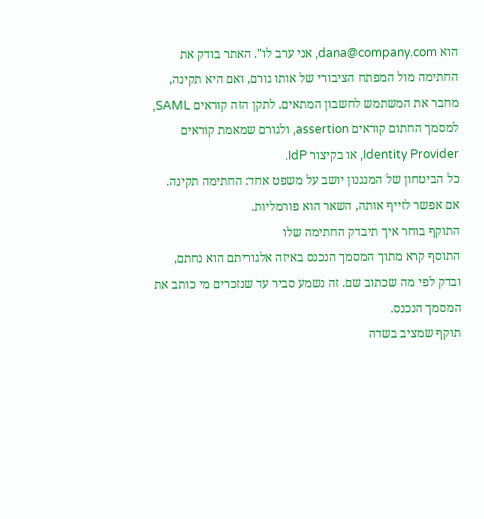הוא dana@company.com, אני ערב לו". האתר בודק את החתימה מול המפתח הציבורי של אותו גורם, ואם היא תקינה, מחבר את המשתמש לחשבון המתאים. לתקן הזה קוראים SAML, למסמך החתום קוראים assertion, ולגורם שמאמת קוראים Identity Provider, או בקיצור IdP.
כל הביטחון של המנגנון יושב על משפט אחד: החתימה תקינה. אם אפשר לזייף אותה, השאר הוא פורמליות.
התוקף בוחר איך תיבדק החתימה שלו
התוסף קרא מתוך המסמך הנכנס באיזה אלגוריתם הוא נחתם, ובדק לפי מה שכתוב שם. זה נשמע סביר עד שנזכרים מי כותב את המסמך הנכנס.
תוקף שמציב בשדה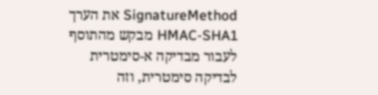SignatureMethod את הערך HMAC-SHA1 מבקש מהתוסף לעבור מבדיקה א-סימטרית לבדיקה סימטרית, וזה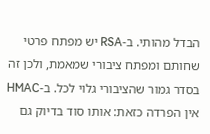הבדל מהותי. ב-RSA יש מפתח פרטי שחותם ומפתח ציבורי שמאמת, ולכן זה בסדר גמור שהציבורי גלוי לכל. ב-HMAC אין הפרדה כזאת: אותו סוד בדיוק גם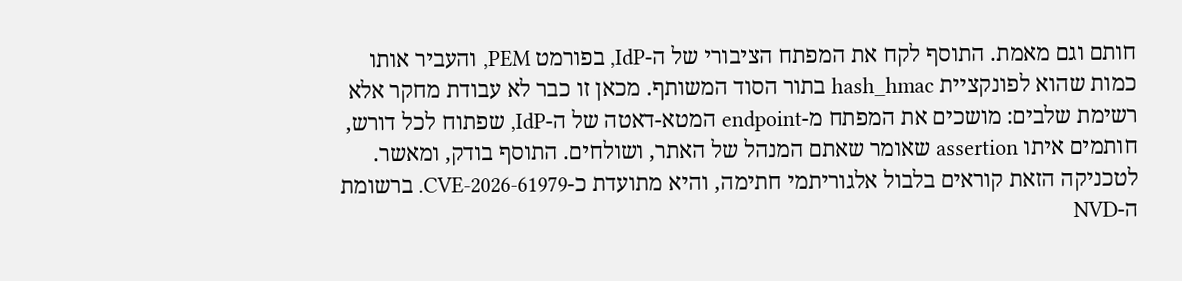חותם וגם מאמת. התוסף לקח את המפתח הציבורי של ה-IdP, בפורמט PEM, והעביר אותו כמות שהוא לפונקציית hash_hmac בתור הסוד המשותף. מכאן זו כבר לא עבודת מחקר אלא רשימת שלבים: מושכים את המפתח מ-endpoint המטא-דאטה של ה-IdP, שפתוח לכל דורש, חותמים איתו assertion שאומר שאתם המנהל של האתר, ושולחים. התוסף בודק, ומאשר.
לטכניקה הזאת קוראים בלבול אלגוריתמי חתימה, והיא מתועדת כ-CVE-2026-61979. ברשומת ה-NVD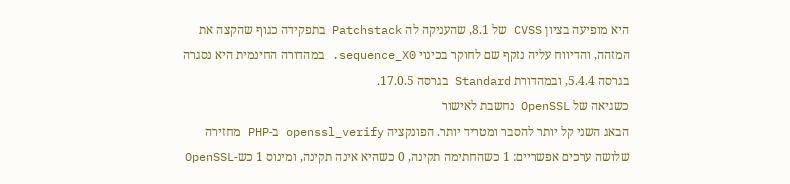היא מופיעה בציון CVSS של 8.1, שהעניקה לה Patchstack בתפקידה כגוף שהקצה את המזהה, והדיווח עליה נזקף שם לחוקר בכינוי sequence_X0. במהדורה החינמית היא נסגרה בגרסה 5.4.4, ובמהדורת Standard בגרסה 17.0.5.
כשגיאה של OpenSSL נחשבת לאישור
הבאג השני קל יותר להסבר ומטריד יותר. הפונקציה openssl_verify ב-PHP מחזירה שלושה ערכים אפשריים: 1 כשהחתימה תקינה, 0 כשהיא אינה תקינה, ומינוס 1 כש-OpenSSL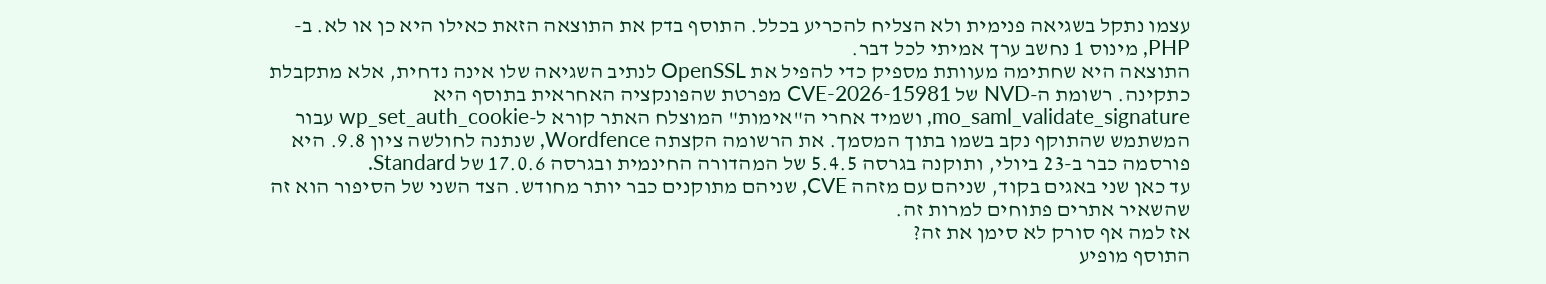עצמו נתקל בשגיאה פנימית ולא הצליח להכריע בכלל. התוסף בדק את התוצאה הזאת כאילו היא כן או לא. ב-PHP, מינוס 1 נחשב ערך אמיתי לכל דבר.
התוצאה היא שחתימה מעוותת מספיק כדי להפיל את OpenSSL לנתיב השגיאה שלו אינה נדחית, אלא מתקבלת כתקינה. רשומת ה-NVD של CVE-2026-15981 מפרטת שהפונקציה האחראית בתוסף היא mo_saml_validate_signature, ושמיד אחרי ה"אימות" המוצלח האתר קורא ל-wp_set_auth_cookie עבור המשתמש שהתוקף נקב בשמו בתוך המסמך. את הרשומה הקצתה Wordfence, שנתנה לחולשה ציון 9.8. היא פורסמה כבר ב-23 ביולי, ותוקנה בגרסה 5.4.5 של המהדורה החינמית ובגרסה 17.0.6 של Standard.
עד כאן שני באגים בקוד, שניהם עם מזהה CVE, שניהם מתוקנים כבר יותר מחודש. הצד השני של הסיפור הוא זה שהשאיר אתרים פתוחים למרות זה.
אז למה אף סורק לא סימן את זה?
התוסף מופיע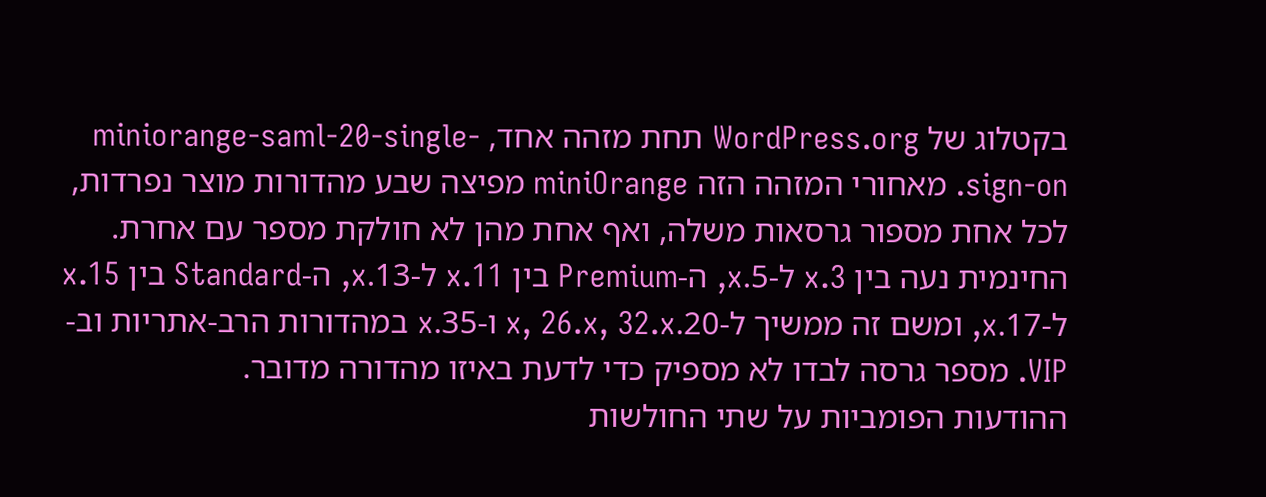בקטלוג של WordPress.org תחת מזהה אחד, miniorange-saml-20-single-sign-on. מאחורי המזהה הזה miniOrange מפיצה שבע מהדורות מוצר נפרדות, לכל אחת מספור גרסאות משלה, ואף אחת מהן לא חולקת מספר עם אחרת. החינמית נעה בין 3.x ל-5.x, ה-Premium בין 11.x ל-13.x, ה-Standard בין 15.x ל-17.x, ומשם זה ממשיך ל-20.x, 26.x, 32.x ו-35.x במהדורות הרב-אתריות וב-VIP. מספר גרסה לבדו לא מספיק כדי לדעת באיזו מהדורה מדובר.
ההודעות הפומביות על שתי החולשות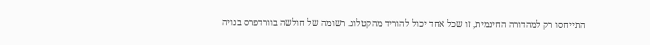התייחסו רק למהדורה החינמית, זו שכל אחד יכול להוריד מהקטלוג. רשומה של חולשה בוורדפרס בנויה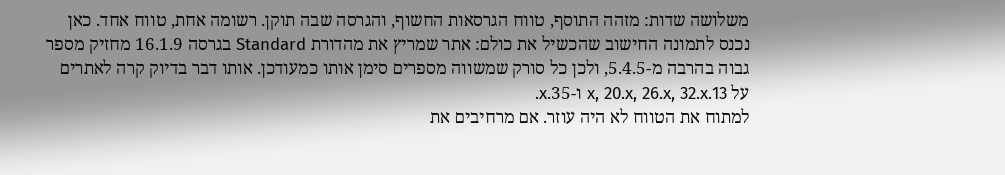משלושה שדות: מזהה התוסף, טווח הגרסאות החשוף, והגרסה שבה תוקן. רשומה אחת, טווח אחד. כאן נכנס לתמונה החישוב שהכשיל את כולם: אתר שמריץ את מהדורת Standard בגרסה 16.1.9 מחזיק מספר גבוה בהרבה מ-5.4.5, ולכן כל סורק שמשווה מספרים סימן אותו כמעודכן. אותו דבר בדיוק קרה לאתרים על 13.x, 20.x, 26.x, 32.x ו-35.x.
למתוח את הטווח לא היה עוזר. אם מרחיבים את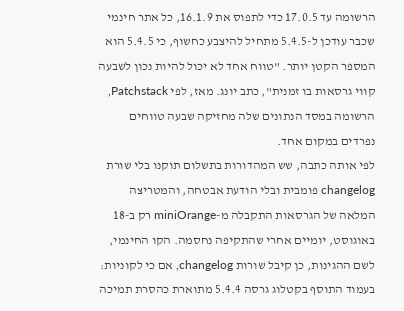הרשומה עד 17.0.5 כדי לתפוס את 16.1.9, כל אתר חינמי שכבר עודכן ל-5.4.5 מתחיל להיצבע כחשוף, כי 5.4.5 הוא המספר הקטן יותר. "טווח אחד לא יכול להיות נכון לשבעה קווי גרסאות בו זמנית", כתב יונג. מאז, לפי Patchstack, הרשומה במסד הנתונים שלה מחזיקה שבעה טווחים נפרדים במקום אחד.
לפי אותה כתבה, שש המהדורות בתשלום תוקנו בלי שורת changelog פומבית ובלי הודעת אבטחה, והמטריצה המלאה של הגרסאות התקבלה מ-miniOrange רק ב-18 באוגוסט, יומיים אחרי שהתקיפה נחסמה. הקו החינמי, לשם ההגינות, כן קיבל שורות changelog, אם כי לקוניות: בעמוד התוסף בקטלוג גרסה 5.4.4 מתוארת כהסרת תמיכה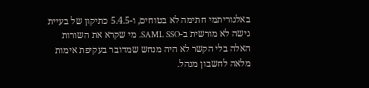באלגוריתמי חתימה לא בטוחים, ו-5.4.5 כתיקון של בעיית גישה לא מורשית ב-SAML SSO. מי שקרא את השורות האלה בלי הקשר לא היה מנחש שמדובר בעקיפת אימות מלאה לחשבון מנהל.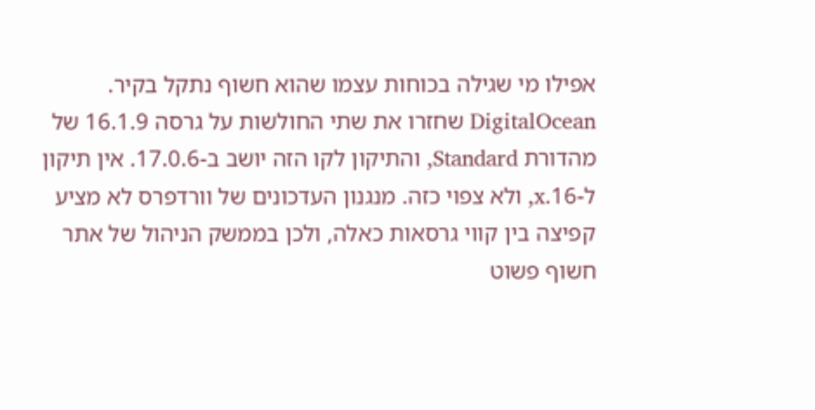אפילו מי שגילה בכוחות עצמו שהוא חשוף נתקל בקיר. DigitalOcean שחזרו את שתי החולשות על גרסה 16.1.9 של מהדורת Standard, והתיקון לקו הזה יושב ב-17.0.6. אין תיקון ל-16.x, ולא צפוי כזה. מנגנון העדכונים של וורדפרס לא מציע קפיצה בין קווי גרסאות כאלה, ולכן בממשק הניהול של אתר חשוף פשוט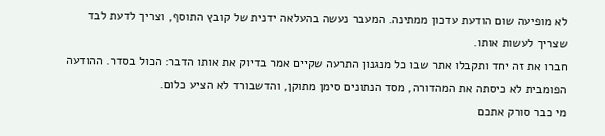לא מופיעה שום הודעת עדכון ממתינה. המעבר נעשה בהעלאה ידנית של קובץ התוסף, וצריך לדעת לבד שצריך לעשות אותו.
חברו את זה יחד ותקבלו אתר שבו כל מנגנון התרעה שקיים אמר בדיוק את אותו הדבר: הכול בסדר. ההודעה הפומבית לא כיסתה את המהדורה, מסד הנתונים סימן מתוקן, והדשבורד לא הציע כלום.
מי כבר סורק אתכם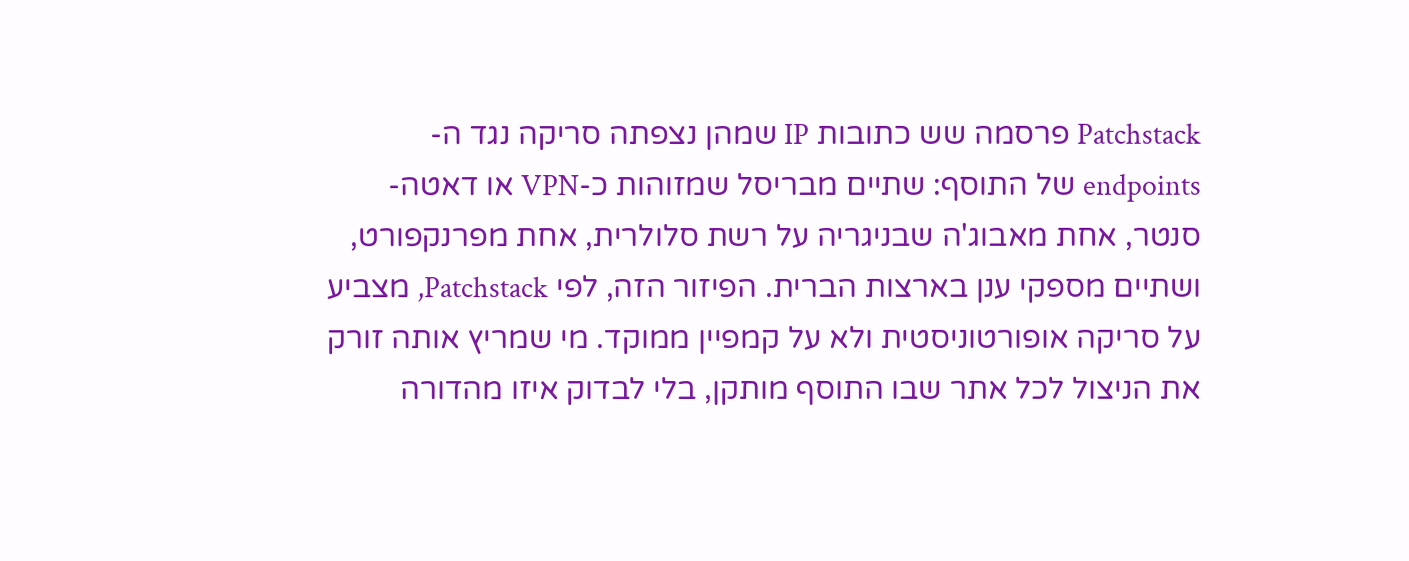Patchstack פרסמה שש כתובות IP שמהן נצפתה סריקה נגד ה-endpoints של התוסף: שתיים מבריסל שמזוהות כ-VPN או דאטה-סנטר, אחת מאבוג'ה שבניגריה על רשת סלולרית, אחת מפרנקפורט, ושתיים מספקי ענן בארצות הברית. הפיזור הזה, לפי Patchstack, מצביע על סריקה אופורטוניסטית ולא על קמפיין ממוקד. מי שמריץ אותה זורק את הניצול לכל אתר שבו התוסף מותקן, בלי לבדוק איזו מהדורה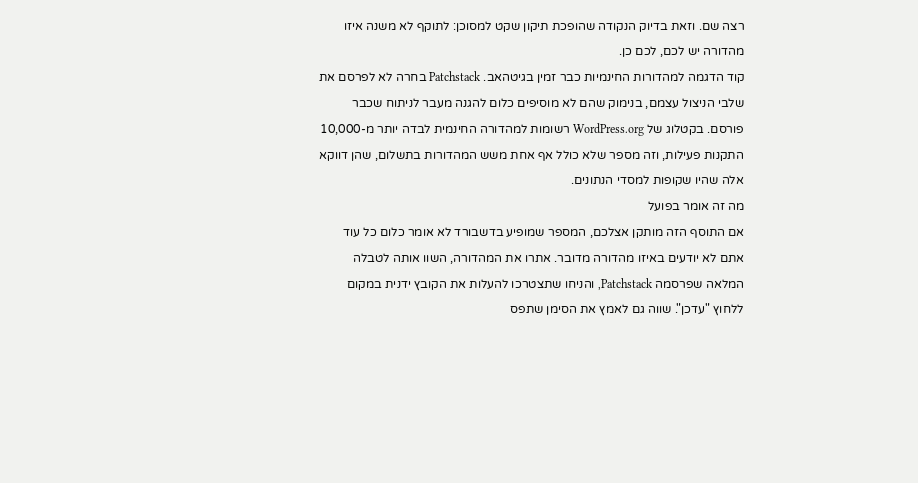רצה שם. וזאת בדיוק הנקודה שהופכת תיקון שקט למסוכן: לתוקף לא משנה איזו מהדורה יש לכם, לכם כן.
קוד הדגמה למהדורות החינמיות כבר זמין בגיטהאב. Patchstack בחרה לא לפרסם את שלבי הניצול עצמם, בנימוק שהם לא מוסיפים כלום להגנה מעבר לניתוח שכבר פורסם. בקטלוג של WordPress.org רשומות למהדורה החינמית לבדה יותר מ-10,000 התקנות פעילות, וזה מספר שלא כולל אף אחת משש המהדורות בתשלום, שהן דווקא אלה שהיו שקופות למסדי הנתונים.
מה זה אומר בפועל
אם התוסף הזה מותקן אצלכם, המספר שמופיע בדשבורד לא אומר כלום כל עוד אתם לא יודעים באיזו מהדורה מדובר. אתרו את המהדורה, השוו אותה לטבלה המלאה שפרסמה Patchstack, והניחו שתצטרכו להעלות את הקובץ ידנית במקום ללחוץ "עדכן". שווה גם לאמץ את הסימן שתפס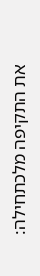את התקיפה מלכתחילה: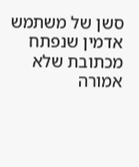סשן של משתמש אדמין שנפתח מכתובת שלא אמורה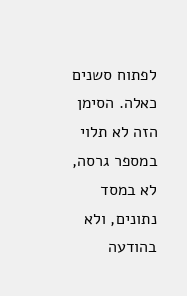לפתוח סשנים כאלה. הסימן הזה לא תלוי במספר גרסה, לא במסד נתונים, ולא בהודעה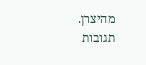מהיצרן.
תגובות